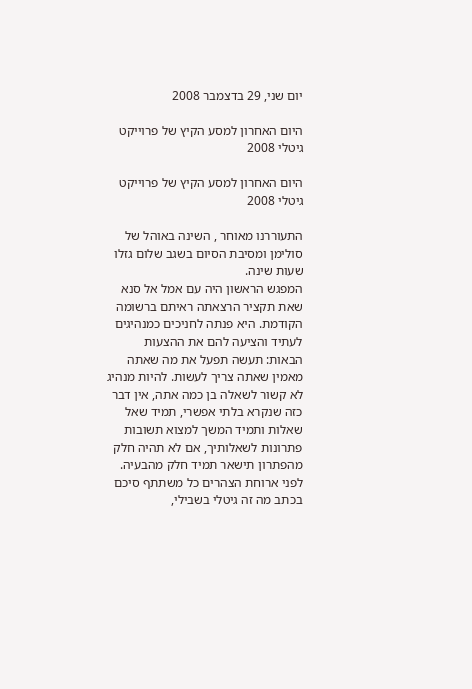יום שני, 29 בדצמבר 2008

היום האחרון למסע הקיץ של פרוייקט גיטלי 2008

היום האחרון למסע הקיץ של פרוייקט גיטלי 2008

התעוררנו מאוחר , השינה באוהל של סולימן ומסיבת הסיום בשגב שלום גזלו שעות שינה.
המפגש הראשון היה עם אמל אל סנא שאת תקציר הרצאתה ראיתם ברשומה הקודמת. היא פנתה לחניכים כמנהיגים לעתיד והציעה להם את ההצעות הבאות: תעשה תפעל את מה שאתה מאמין שאתה צריך לעשות. להיות מנהיג לא קשור לשאלה בן כמה אתה, אין דבר כזה שנקרא בלתי אפשרי, תמיד שאל שאלות ותמיד המשך למצוא תשובות פתרונות לשאלותיך, אם לא תהיה חלק מהפתרון תישאר תמיד חלק מהבעיה.
לפני ארוחת הצהרים כל משתתף סיכם בכתב מה זה גיטלי בשבילי,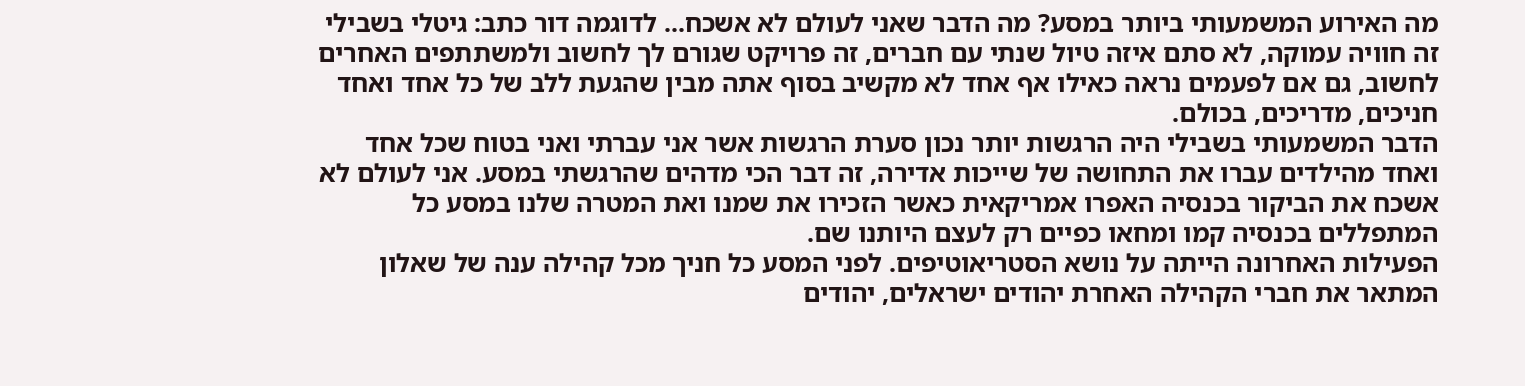מה האירוע המשמעותי ביותר במסע? מה הדבר שאני לעולם לא אשכח... לדוגמה דור כתב: גיטלי בשבילי זה חוויה עמוקה, לא סתם איזה טיול שנתי עם חברים, זה פרויקט שגורם לך לחשוב ולמשתתפים האחרים לחשוב, גם אם לפעמים נראה כאילו אף אחד לא מקשיב בסוף אתה מבין שהגעת ללב של כל אחד ואחד חניכים, מדריכים, בכולם.
הדבר המשמעותי בשבילי היה הרגשות יותר נכון סערת הרגשות אשר אני עברתי ואני בטוח שכל אחד ואחד מהילדים עברו את התחושה של שייכות אדירה, זה דבר הכי מדהים שהרגשתי במסע. אני לעולם לא אשכח את הביקור בכנסיה האפרו אמריקאית כאשר הזכירו את שמנו ואת המטרה שלנו במסע כל המתפללים בכנסיה קמו ומחאו כפיים רק לעצם היותנו שם.
הפעילות האחרונה הייתה על נושא הסטריאוטיפים. לפני המסע כל חניך מכל קהילה ענה של שאלון המתאר את חברי הקהילה האחרת יהודים ישראלים, יהודים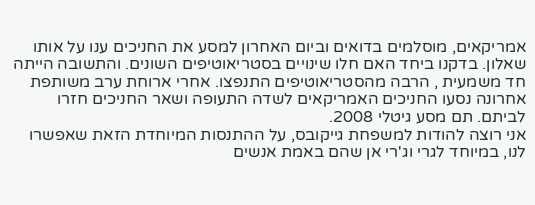אמריקאים, מוסלמים בדואים וביום האחרון למסע את החניכים ענו על אותו שאלון. בדקנו ביחד האם חלו שינויים בסטריאוטיפים השונים. והתשובה הייתה חד משמעית , הרבה מהסטריאוטיפים התנפצו. אחרי ארוחת ערב משותפת אחרונה נסעו החניכים האמריקאים לשדה התעופה ושאר החניכים חזרו לביתם. תם מסע גיטלי 2008.
אני רוצה להודות למשפחת גייקובס, על ההתנסות המיוחדת הזאת שאפשרו לנו, במיוחד לגרי וג'רי אן שהם באמת אנשים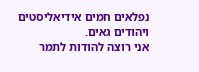נפלאים חמים אידיאליסטים ויהודים גאים.
אני רוצה להודות לתמר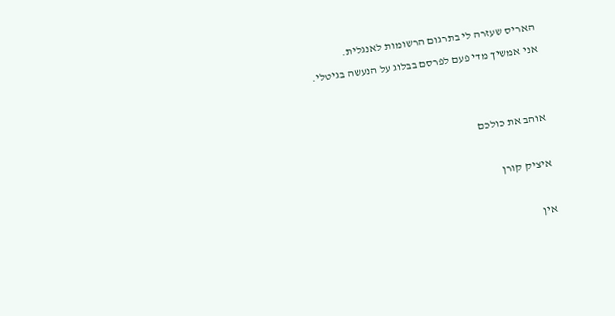האריס שעזרה לי בתרגום הרשומות לאנגלית.
אני אמשיך מדי פעם לפרסם בבלוג על הנעשה בגיטלי.


אוהב את כולכם

איציק קורן

אין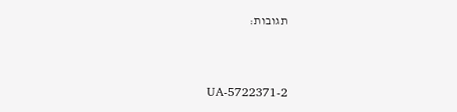תגובות:


UA-5722371-2